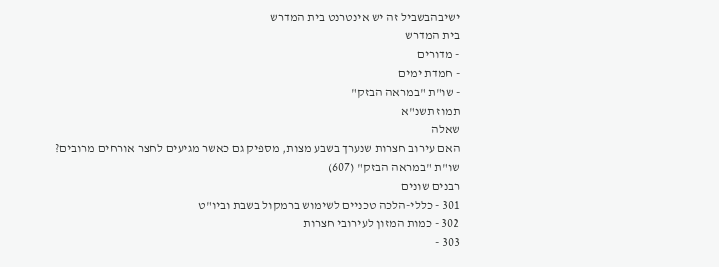ישיבהבשביל זה יש אינטרנט בית המדרש
בית המדרש
- מדורים
- חמדת ימים
- שו"ת "במראה הבזק"
תמוז תשנ"א
שאלה
האם עירוב חצרות שנערך בשבע מצות, מספיק גם כאשר מגיעים לחצר אורחים מרובים?
שו"ת "במראה הבזק" (607)
רבנים שונים
301 - כללי-הלכה טכניים לשימוש ברמקול בשבת וביו"ט
302 - כמות המזון לעירובי חצרות
303 -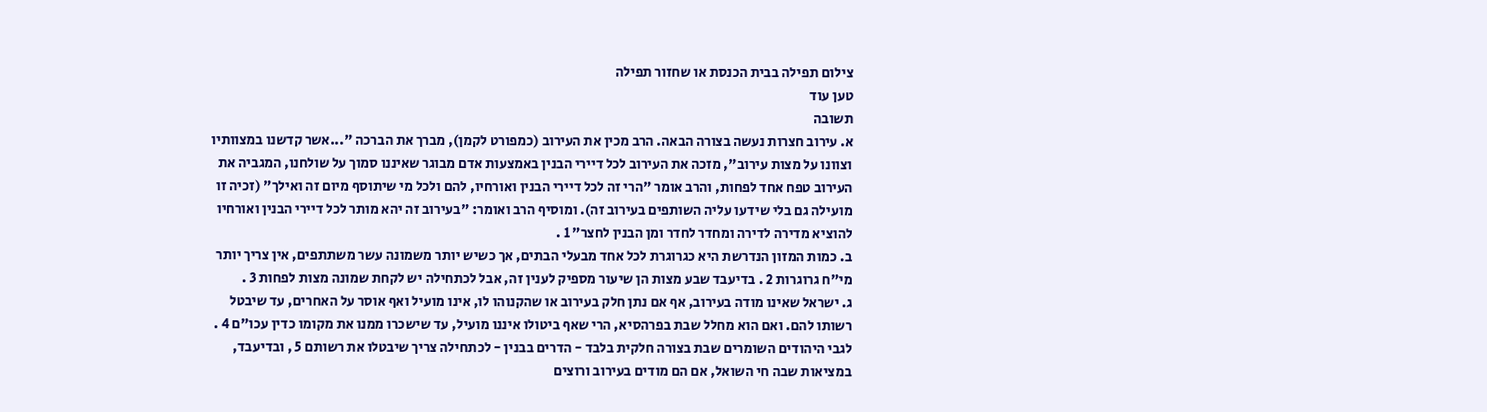צילום תפילה בבית הכנסת או שחזור תפילה
טען עוד
תשובה
א. עירוב חצרות נעשה בצורה הבאה. הרב מכין את העירוב (כמפורט לקמן), מברך את הברכה "...אשר קדשנו במצוותיו וצוונו על מצות עירוב", מזכה את העירוב לכל דיירי הבנין באמצעות אדם מבוגר שאיננו סמוך על שולחנו, המגביה את העירוב טפח אחד לפחות, והרב אומר "הרי זה לכל דיירי הבנין ואורחיו, להם ולכל מי שיתוסף מיום זה ואילך" (זכיה זו מועילה גם בלי שידעו עליה השותפים בעירוב זה). ומוסיף הרב ואומר: "בעירוב זה יהא מותר לכל דיירי הבנין ואורחיו להוציא מדירה לדירה ומחדר לחדר ומן הבנין לחצר" 1 .
ב. כמות המזון הנדרשת היא כגרוגרת לכל אחד מבעלי הבתים, אך כשיש יותר משמונה עשר משתתפים, אין צריך יותר מי"ח גרוגרות 2 . בדיעבד שבע מצות הן שיעור מספיק לענין זה, אבל לכתחילה יש לקחת שמונה מצות לפחות 3 .
ג. ישראל שאינו מודה בעירוב, אף אם נתן חלק בעירוב או שהקנוהו לו, אינו מועיל ואף אוסר על האחרים, עד שיבטל רשותו להם. ואם הוא מחלל שבת בפרהסיא, הרי שאף ביטולו איננו מועיל, עד שישכרו ממנו את מקומו כדין עכו"ם 4 . לגבי היהודים השומרים שבת בצורה חלקית בלבד - הדרים בבנין - לכתחילה צריך שיבטלו את רשותם 5 , ובדיעבד, במציאות שבה חי השואל, אם הם מודים בעירוב ורוצים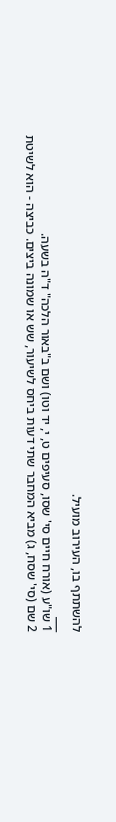להשתתף בו, העירוב מועיל.
___
1 שו"ע (אורח חיים סי' שסו, סעיפים ט, י, יד וטו) ושם ב"באור הלכה" ד"ה בשעה.
2 שם (סי' שסח, ג) מביא המחבר שתי דעות ביחס לשיעור, שש או שמונה ביצים. כביצה - הוא לשיטת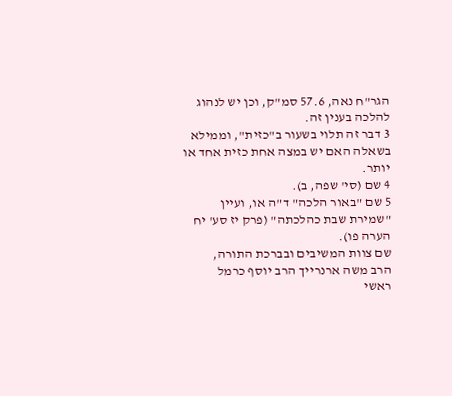הגר"ח נאה, 57.6 סמ"ק, וכן יש לנהוג להלכה בענין זה.
3 דבר זה תלוי בשעור ב"כזית", וממילא בשאלה האם יש במצה אחת כזית אחד או יותר.
4 שם (סי' שפה, ב).
5 שם "באור הלכה" ד"ה או, ועיין "שמירת שבת כהלכתה" (פרק יז סע' יח הערה פו).
שם צוות המשיבים ובברכת התורה,
הרב משה ארנרייך הרב יוסף כרמל
ראשי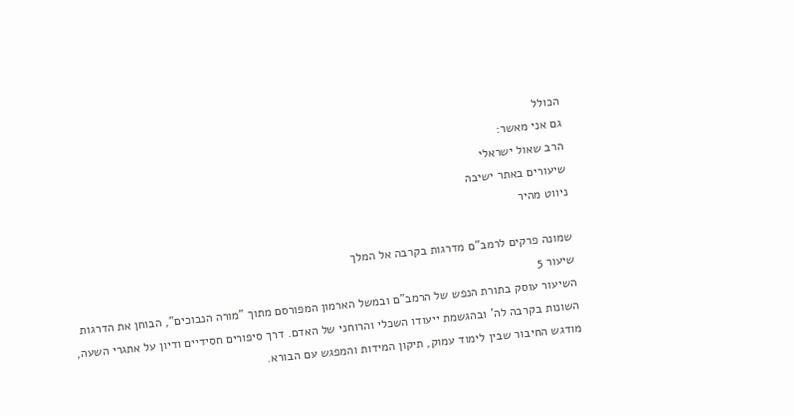הכולל
גם אני מאשר:
הרב שאול ישראלי
שיעורים באתר ישיבה
ניווט מהיר

שמונה פרקים לרמב"ם מדרגות בקרבה אל המלך
שיעור 5
השיעור עוסק בתורת הנפש של הרמב"ם ובמשל הארמון המפורסם מתוך "מורה הנבוכים", הבוחן את הדרגות השונות בקרבה לה' ובהגשמת ייעודו השכלי והרוחני של האדם. דרך סיפורים חסידיים ודיון על אתגרי השעה, מודגש החיבור שבין לימוד עמוק, תיקון המידות והמפגש עם הבורא.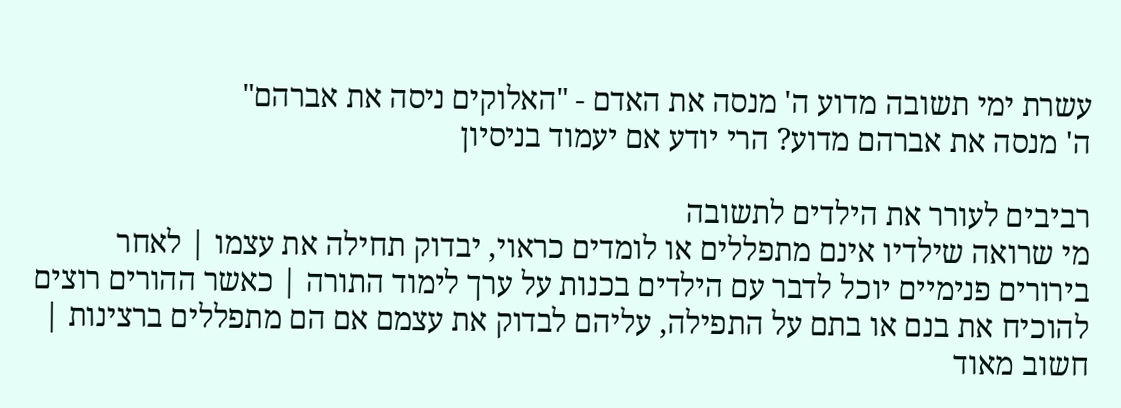עשרת ימי תשובה מדוע ה' מנסה את האדם - "האלוקים ניסה את אברהם"
ה' מנסה את אברהם מדוע? הרי יודע אם יעמוד בניסיון

רביבים לעורר את הילדים לתשובה
מי שרואה שילדיו אינם מתפללים או לומדים כראוי, יבדוק תחילה את עצמו | לאחר בירורים פנימיים יוכל לדבר עם הילדים בכנות על ערך לימוד התורה | כאשר ההורים רוצים להוכיח את בנם או בתם על התפילה, עליהם לבדוק את עצמם אם הם מתפללים ברצינות | חשוב מאוד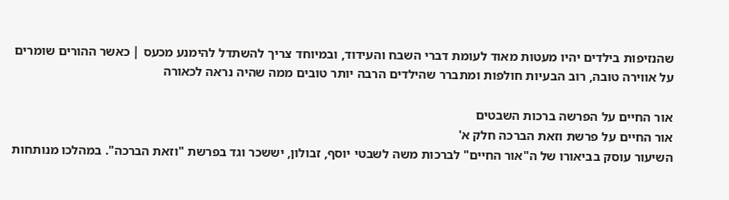שהנזיפות בילדים יהיו מעטות מאוד לעומת דברי השבח והעידוד, ובמיוחד צריך להשתדל להימנע מכעס | כאשר ההורים שומרים על אווירה טובה, רוב הבעיות חולפות ומתברר שהילדים הרבה יותר טובים ממה שהיה נראה לכאורה

אור החיים על הפרשה ברכות השבטים
אור החיים על פרשת וזאת הברכה חלק א'
השיעור עוסק בביאורו של ה"אור החיים" לברכות משה לשבטי יוסף, זבולון, יששכר וגד בפרשת "וזאת הברכה". במהלכו מנותחות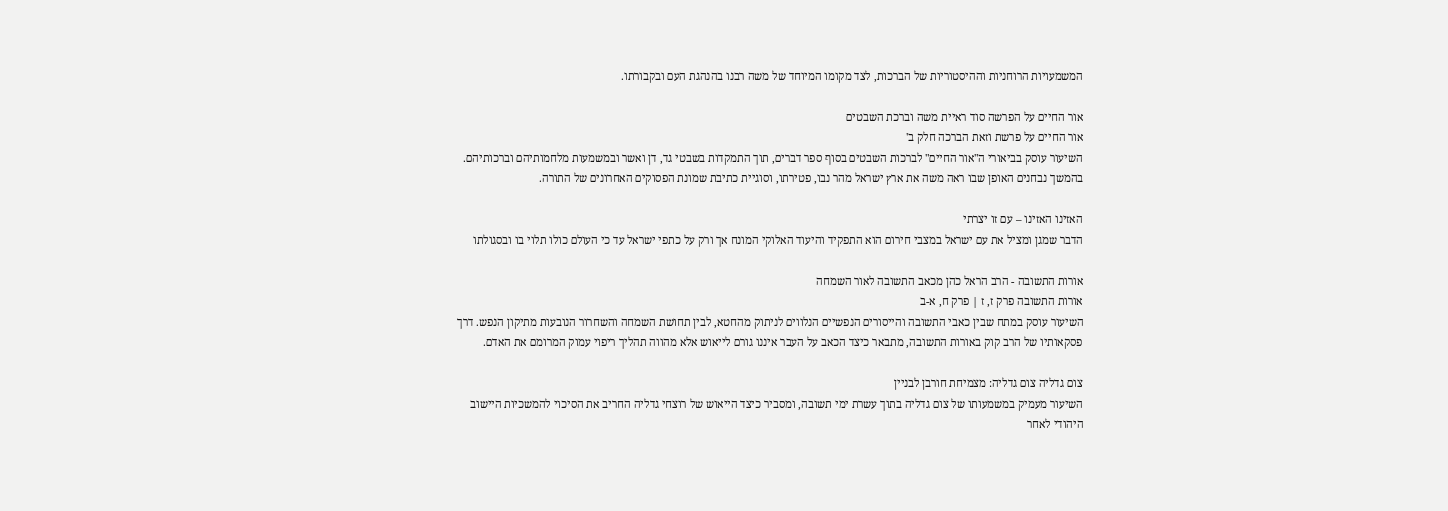המשמעויות הרוחניות וההיסטוריות של הברכות, לצד מקומו המיוחד של משה רבנו בהנהגת העם ובקבורתו.

אור החיים על הפרשה סוד ראיית משה וברכת השבטים
אור החיים על פרשת וזאת הברכה חלק ב'
השיעור עוסק בביאורי ה"אור החיים" לברכות השבטים בסוף ספר דברים, תוך התמקדות בשבטי גד, דן ואשר ובמשמעות מלחמותיהם וברכותיהם. בהמשך נבחנים האופן שבו ראה משה את ארץ ישראל מהר נבו, פטירתו, וסוגיית כתיבת שמונת הפסוקים האחרונים של התורה.

האזינו האזינו – עם זו יצרתי
הדבר שמגן ומציל את עם ישראל במצבי חירום הוא התפקיד והיעוד האלוקי המונח אך ורק על כתפי ישראל עד כי העולם כולו תלוי בו ובסגולתו

אורות התשובה - הרב הראל כהן מכאב התשובה לאור השמחה
אורות התשובה פרק ז, ז | פרק ח, א-ב
השיעור עוסק במתח שבין כאבי התשובה והייסורים הנפשיים הנלווים לניתוק מהחטא, לבין תחושת השמחה והשחרור הנובעות מתיקון הנפש. דרך פסקאותיו של הרב קוק באורות התשובה, מתבאר כיצד הכאב על העבר איננו גורם לייאוש אלא מהווה תהליך ריפוי עמוק המרומם את האדם.

צום גדליה צום גדליה: מצמיחת חורבן לבניין
השיעור מעמיק במשמעותו של צום גדליה בתוך עשרת ימי תשובה, ומסביר כיצד הייאוש של רוצחי גדליה החריב את הסיכוי להמשכיות היישוב היהודי לאחר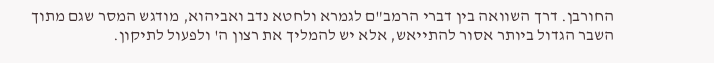החורבן. דרך השוואה בין דברי הרמב"ם לגמרא ולחטא נדב ואביהוא, מודגש המסר שגם מתוך השבר הגדול ביותר אסור להתייאש, אלא יש להמליך את רצון ה' ולפעול לתיקון.